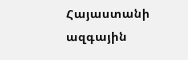Հայաստանի ազգային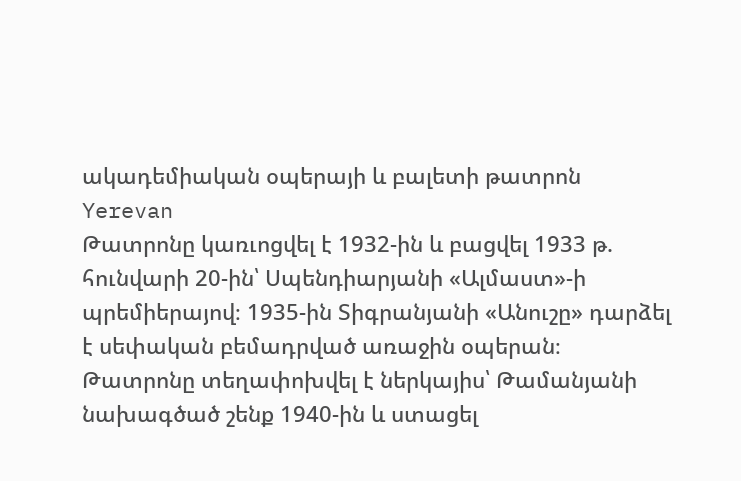ակադեմիական օպերայի և բալետի թատրոն
Yerevan
Թատրոնը կառւոցվել է 1932-ին և բացվել 1933 թ. հունվարի 20-ին՝ Սպենդիարյանի «Ալմաստ»-ի պրեմիերայով։ 1935-ին Տիգրանյանի «Անուշը» դարձել է սեփական բեմադրված առաջին օպերան։ Թատրոնը տեղափոխվել է ներկայիս՝ Թամանյանի նախագծած շենք 1940-ին և ստացել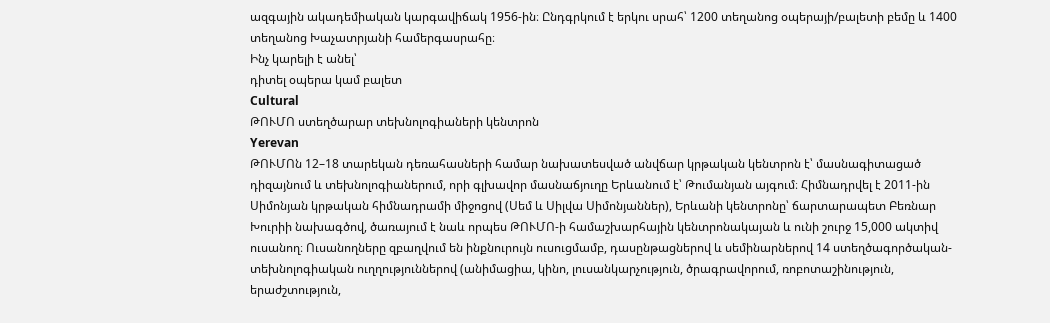ազգային ակադեմիական կարգավիճակ 1956-ին։ Ընդգրկում է երկու սրահ՝ 1200 տեղանոց օպերայի/բալետի բեմը և 1400 տեղանոց Խաչատրյանի համերգասրահը։
Ինչ կարելի է անել՝
դիտել օպերա կամ բալետ
Cultural
ԹՈՒՄՈ ստեղծարար տեխնոլոգիաների կենտրոն
Yerevan
ԹՈՒՄՈն 12–18 տարեկան դեռահասների համար նախատեսված անվճար կրթական կենտրոն է՝ մասնագիտացած դիզայնում և տեխնոլոգիաներում, որի գլխավոր մասնաճյուղը Երևանում է՝ Թումանյան այգում։ Հիմնադրվել է 2011-ին Սիմոնյան կրթական հիմնադրամի միջոցով (Սեմ և Սիլվա Սիմոնյաններ), Երևանի կենտրոնը՝ ճարտարապետ Բեռնար Խուրիի նախագծով, ծառայում է նաև որպես ԹՈՒՄՈ-ի համաշխարհային կենտրոնակայան և ունի շուրջ 15,000 ակտիվ ուսանող։ Ուսանողները զբաղվում են ինքնուրույն ուսուցմամբ, դասընթացներով և սեմինարներով 14 ստեղծագործական-տեխնոլոգիական ուղղություններով (անիմացիա, կինո, լուսանկարչություն, ծրագրավորում, ռոբոտաշինություն, երաժշտություն,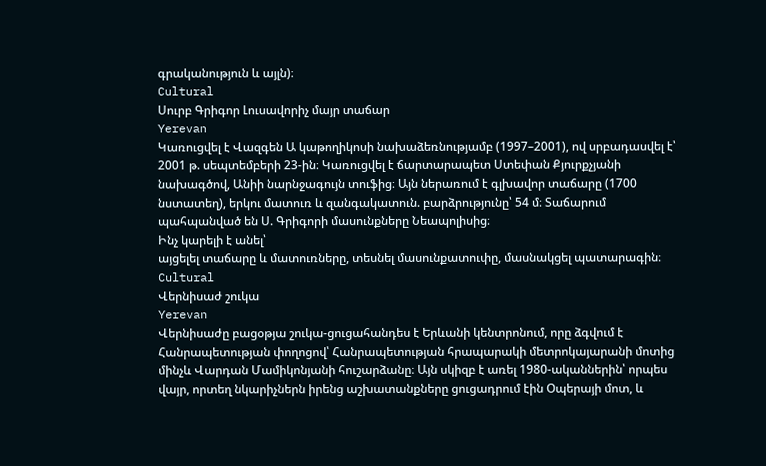գրականություն և այլն)։
Cultural
Սուրբ Գրիգոր Լուսավորիչ մայր տաճար
Yerevan
Կառուցվել է Վազգեն Ա կաթողիկոսի նախաձեռնությամբ (1997–2001), ով սրբադասվել է՝ 2001 թ. սեպտեմբերի 23-ին։ Կառուցվել է ճարտարապետ Ստեփան Քյուրքչյանի նախագծով, Անիի նարնջագույն տուֆից։ Այն ներառում է գլխավոր տաճարը (1700 նստատեղ), երկու մատուռ և զանգակատուն. բարձրությունը՝ 54 մ։ Տաճարում պահպանված են Ս. Գրիգորի մասունքները Նեապոլիսից։
Ինչ կարելի է անել՝
այցելել տաճարը և մատուռները, տեսնել մասունքատուփը, մասնակցել պատարագին։
Cultural
Վերնիսաժ շուկա
Yerevan
Վերնիսաժը բացօթյա շուկա-ցուցահանդես է Երևանի կենտրոնում, որը ձգվում է Հանրապետության փողոցով՝ Հանրապետության հրապարակի մետրոկայարանի մոտից մինչև Վարդան Մամիկոնյանի հուշարձանը։ Այն սկիզբ է առել 1980-ականներին՝ որպես վայր, որտեղ նկարիչներն իրենց աշխատանքները ցուցադրում էին Օպերայի մոտ, և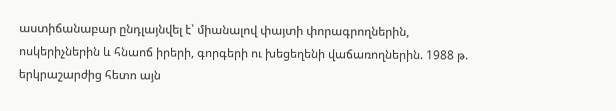աստիճանաբար ընդլայնվել է՝ միանալով փայտի փորագրողներին, ոսկերիչներին և հնաոճ իրերի, գորգերի ու խեցեղենի վաճառողներին. 1988 թ. երկրաշարժից հետո այն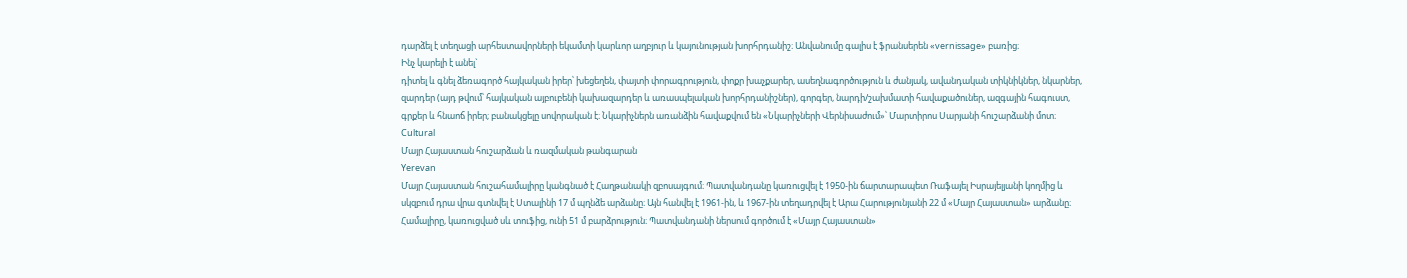դարձել է տեղացի արհեստավորների եկամտի կարևոր աղբյուր և կայունության խորհրդանիշ։ Անվանումը գալիս է ֆրանսերեն «vernissage» բառից։
Ինչ կարելի է անել`
դիտել և գնել ձեռագործ հայկական իրեր՝ խեցեղեն, փայտի փորագրություն, փոքր խաչքարեր, ասեղնագործություն և ժանյակ, ավանդական տիկնիկներ, նկարներ, զարդեր (այդ թվում՝ հայկական այբուբենի կախազարդեր և առասպելական խորհրդանիշներ), գորգեր, նարդի/շախմատի հավաքածուներ, ազգային հագուստ, գրքեր և հնաոճ իրեր; բանակցելը սովորական է։ Նկարիչներն առանձին հավաքվում են «Նկարիչների Վերնիսաժում»՝ Մարտիրոս Սարյանի հուշարձանի մոտ։
Cultural
Մայր Հայաստան հուշարձան և ռազմական թանգարան
Yerevan
Մայր Հայաստան հուշահամալիրը կանգնած է Հաղթանակի զբոսայգում։ Պատվանդանը կառուցվել է 1950-ին ճարտարապետ Ռաֆայել Իսրայելյանի կողմից և սկզբում դրա վրա գտնվել է Ստալինի 17 մ պղնձե արձանը։ Այն հանվել է 1961-ին, և 1967-ին տեղադրվել է Արա Հարությունյանի 22 մ «Մայր Հայաստան» արձանը։ Համալիրը, կառուցված սև տուֆից, ունի 51 մ բարձրություն։ Պատվանդանի ներսում գործում է «Մայր Հայաստան»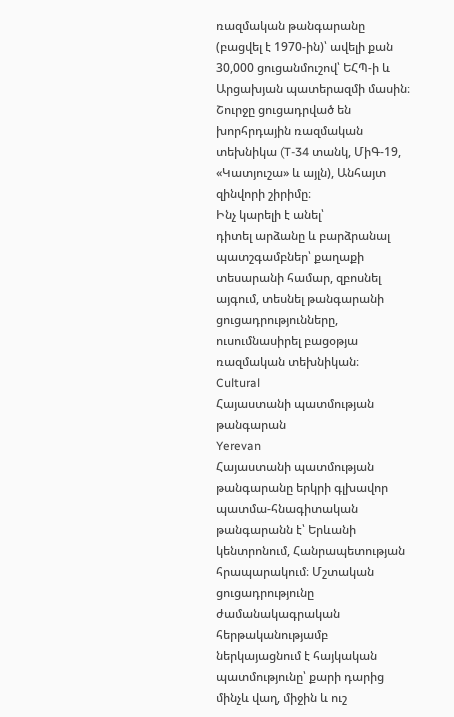ռազմական թանգարանը (բացվել է 1970-ին)՝ ավելի քան 30,000 ցուցանմուշով՝ ԵՀՊ-ի և Արցախյան պատերազմի մասին։ Շուրջը ցուցադրված են խորհրդային ռազմական տեխնիկա (T-34 տանկ, ՄիԳ-19, «Կատյուշա» և այլն), Անհայտ զինվորի շիրիմը։
Ինչ կարելի է անել՝
դիտել արձանը և բարձրանալ պատշգամբներ՝ քաղաքի տեսարանի համար, զբոսնել այգում, տեսնել թանգարանի ցուցադրությունները, ուսումնասիրել բացօթյա ռազմական տեխնիկան։
Cultural
Հայաստանի պատմության թանգարան
Yerevan
Հայաստանի պատմության թանգարանը երկրի գլխավոր պատմա-հնագիտական թանգարանն է՝ Երևանի կենտրոնում, Հանրապետության հրապարակում։ Մշտական ցուցադրությունը ժամանակագրական հերթականությամբ ներկայացնում է հայկական պատմությունը՝ քարի դարից մինչև վաղ, միջին և ուշ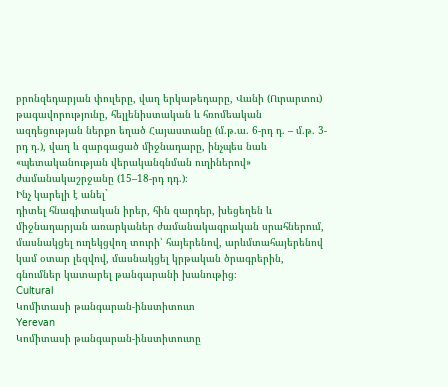բրոնզեդարյան փուլերը, վաղ երկաթեդարը, Վանի (Ուրարտու) թագավորությունը, հելլենիստական և հռոմեական ազդեցության ներքո եղած Հայաստանը (մ.թ.ա. 6-րդ դ. – մ.թ. 3-րդ դ.), վաղ և զարգացած միջնադարը, ինչպես նաև «պետականության վերականգնման ուղիներով» ժամանակաշրջանը (15–18-րդ դդ.)։
Ինչ կարելի է անել`
դիտել հնագիտական իրեր, հին զարդեր, խեցեղեն և միջնադարյան առարկաներ ժամանակագրական սրահներում, մասնակցել ուղեկցվող տուրի՝ հայերենով, արևմտահայերենով կամ օտար լեզվով, մասնակցել կրթական ծրագրերին, գնումներ կատարել թանգարանի խանութից։
Cultural
Կոմիտասի թանգարան-ինստիտուտ
Yerevan
Կոմիտասի թանգարան-ինստիտուտը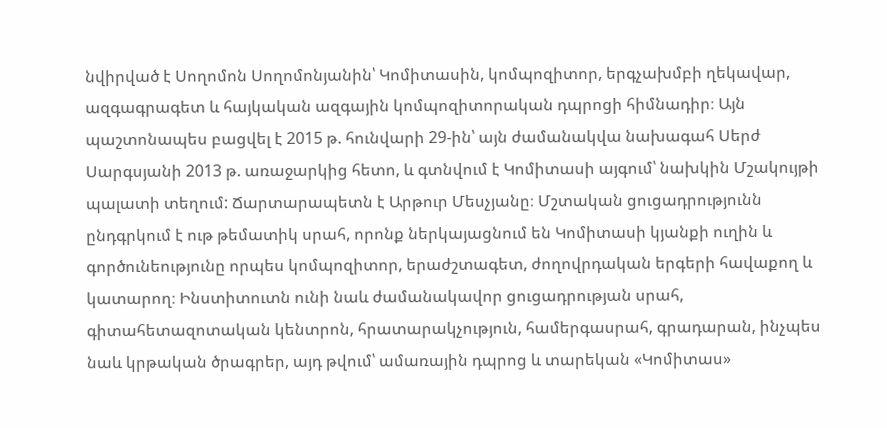նվիրված է Սողոմոն Սողոմոնյանին՝ Կոմիտասին, կոմպոզիտոր, երգչախմբի ղեկավար, ազգագրագետ և հայկական ազգային կոմպոզիտորական դպրոցի հիմնադիր։ Այն պաշտոնապես բացվել է 2015 թ. հունվարի 29-ին՝ այն ժամանակվա նախագահ Սերժ Սարգսյանի 2013 թ. առաջարկից հետո, և գտնվում է Կոմիտասի այգում՝ նախկին Մշակույթի պալատի տեղում: Ճարտարապետն է Արթուր Մեսչյանը։ Մշտական ցուցադրությունն ընդգրկում է ութ թեմատիկ սրահ, որոնք ներկայացնում են Կոմիտասի կյանքի ուղին և գործունեությունը որպես կոմպոզիտոր, երաժշտագետ, ժողովրդական երգերի հավաքող և կատարող։ Ինստիտուտն ունի նաև ժամանակավոր ցուցադրության սրահ, գիտահետազոտական կենտրոն, հրատարակչություն, համերգասրահ, գրադարան, ինչպես նաև կրթական ծրագրեր, այդ թվում՝ ամառային դպրոց և տարեկան «Կոմիտաս»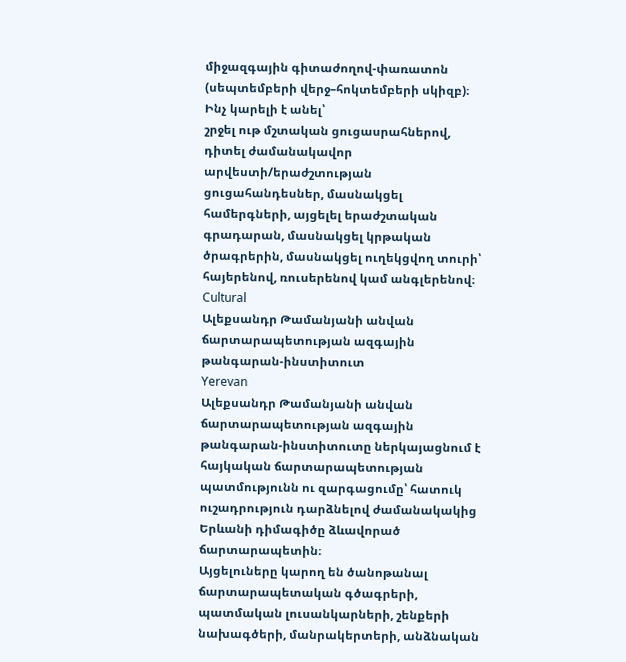միջազգային գիտաժողով-փառատոն (սեպտեմբերի վերջ–հոկտեմբերի սկիզբ)։
Ինչ կարելի է անել՝
շրջել ութ մշտական ցուցասրահներով, դիտել ժամանակավոր արվեստի/երաժշտության ցուցահանդեսներ, մասնակցել համերգների, այցելել երաժշտական գրադարան, մասնակցել կրթական ծրագրերին, մասնակցել ուղեկցվող տուրի՝ հայերենով, ռուսերենով կամ անգլերենով։
Cultural
Ալեքսանդր Թամանյանի անվան ճարտարապետության ազգային թանգարան-ինստիտուտ
Yerevan
Ալեքսանդր Թամանյանի անվան ճարտարապետության ազգային թանգարան-ինստիտուտը ներկայացնում է հայկական ճարտարապետության պատմությունն ու զարգացումը՝ հատուկ ուշադրություն դարձնելով ժամանակակից Երևանի դիմագիծը ձևավորած ճարտարապետին։
Այցելուները կարող են ծանոթանալ ճարտարապետական գծագրերի, պատմական լուսանկարների, շենքերի նախագծերի, մանրակերտերի, անձնական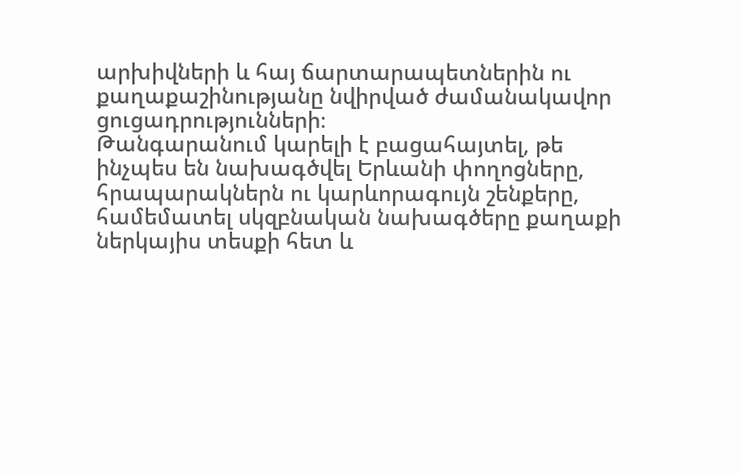արխիվների և հայ ճարտարապետներին ու քաղաքաշինությանը նվիրված ժամանակավոր ցուցադրությունների։
Թանգարանում կարելի է բացահայտել, թե ինչպես են նախագծվել Երևանի փողոցները, հրապարակներն ու կարևորագույն շենքերը, համեմատել սկզբնական նախագծերը քաղաքի ներկայիս տեսքի հետ և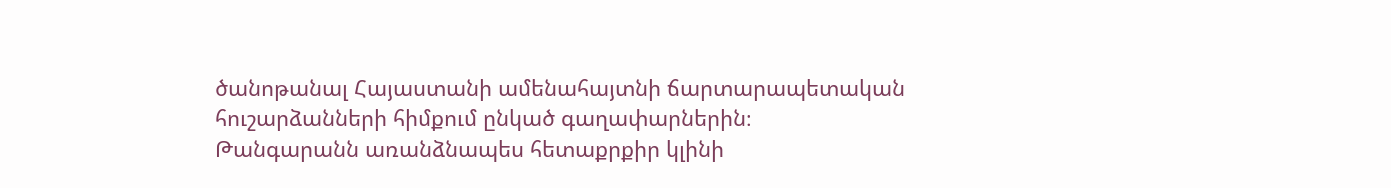ծանոթանալ Հայաստանի ամենահայտնի ճարտարապետական հուշարձանների հիմքում ընկած գաղափարներին։
Թանգարանն առանձնապես հետաքրքիր կլինի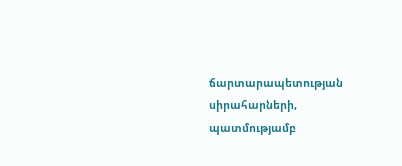ճարտարապետության սիրահարների, պատմությամբ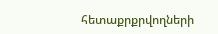հետաքրքրվողների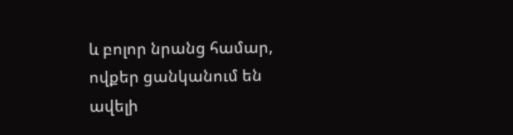և բոլոր նրանց համար, ովքեր ցանկանում են ավելի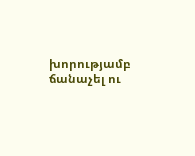խորությամբ ճանաչել ու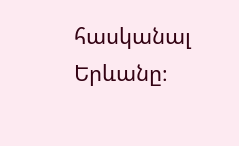հասկանալ Երևանը։